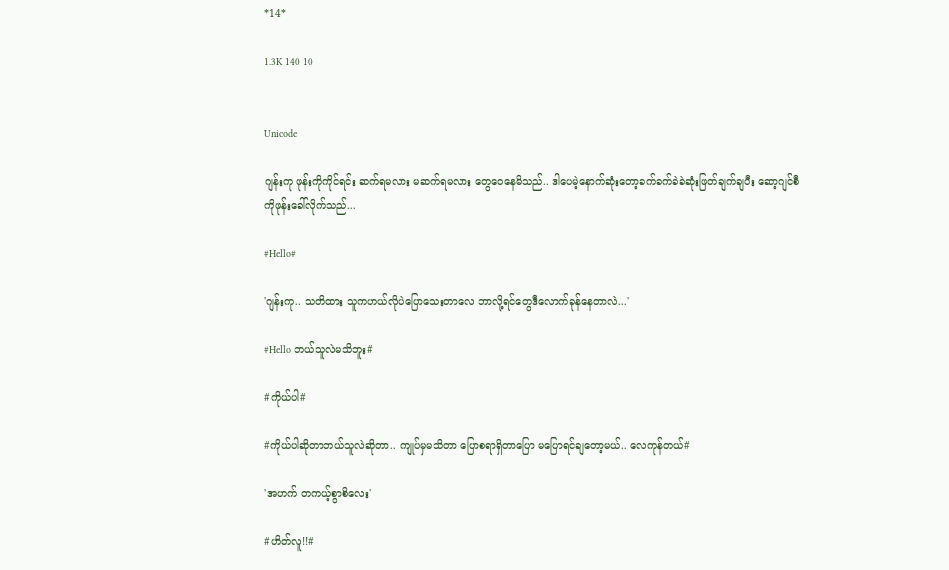*14*

1.3K 140 10


Unicode

ဂျန်းကု ဖုန်းကိုကိုင်ရင်း ဆက်ရမလား မဆက်ရမလား တွေဝေနေမိသည်.. ဒါပေမဲ့နောက်ဆုံးတော့ခက်ခက်ခဲခဲဆုံးဖြတ်ချက်ချပီး ဆော့ဂျင်စီကိုဖုန်းခေါ်လိုက်သည်...

#Hello#

'ဂျန်းကု.. သတိထား သူကဟယ်လိုပဲပြောသေးတာလေ ဘာလို့ရင်တွေဒီလောက်ခုန်နေတာလဲ...'

#Hello ဘယ်သူလဲမသိဘူး#

#ကိုယ်ပါ#

#ကိုယ်ပါဆိုတာဘယ်သူလဲဆိုတာ.. ကျုပ်မှမသိတာ ပြောစရာရှိတာပြော မပြောရင်ချတော့မယ်.. လေကုန်တယ်#

'အဟက် တကယ့်စွာစိလေး'

#ဟိတ်လူ!!#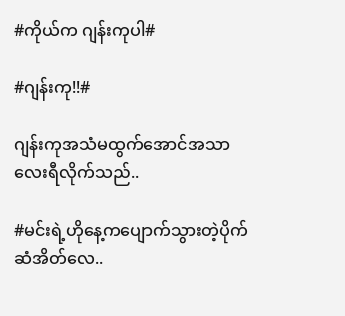#ကိုယ်က ဂျန်းကုပါ#

#ဂျန်းကု!!#

ဂျန်းကုအသံမထွက်အောင်အသာလေးရီလိုက်သည်..

#မင်းရဲ့ဟိုနေ့ကပျောက်သွားတဲ့ပိုက်ဆံအိတ်လေ..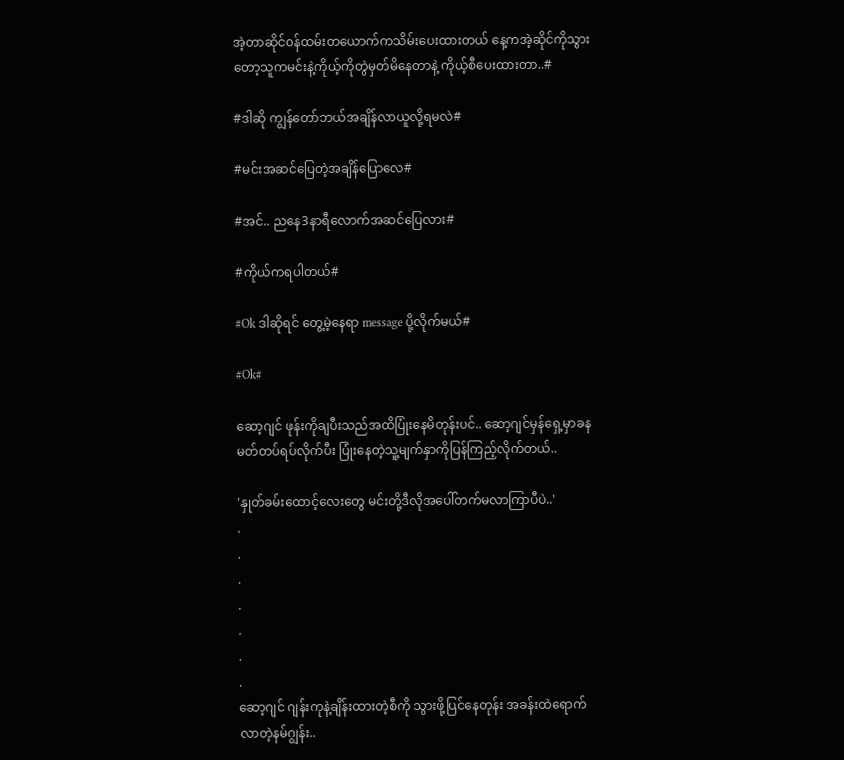အဲ့တာဆိုင်၀န်ထမ်းတယောက်ကသိမ်းပေးထားတယ် နေ့ကအဲ့ဆိုင်ကိုသွားတော့သူကမင်းနဲ့ကိုယ့်ကိုတွဲမှတ်မိနေတာနဲ့ ကိုယ့်စီပေးထားတာ..#

#ဒါဆို ကျွန်တော်ဘယ်အချိန်လာယူလို့ရမလဲ#

#မင်းအဆင်ပြေတဲ့အချိန်ပြောလေ#

#အင်.. ညနေ3နာရီလောက်အဆင်ပြေလား#

#ကိုယ်ကရပါတယ်#

#Ok ဒါဆိုရင် တွေ့မဲ့နေရာ message ပို့လိုက်မယ်#

#Ok#

ဆော့ဂျင် ဖုန်းကိုချပီးသည်အထိပြုံးနေမိတုန်းပင်.. ဆော့ဂျင်မှန်ရှေ့မှာခနမတ်တပ်ရပ်လိုက်ပီး ပြုံးနေတဲ့သူ့မျက်နှာကိုပြန်ကြည့်လိုက်တယ်..

'နှုတ်ခမ်းထောင့်လေးတွေ မင်းတို့ဒီလိုအပေါ်တက်မလာကြာပီပဲ..'
.
.
.
.
.
.
.
ဆော့ဂျင် ဂျန်းကုနဲ့ချိန်းထားတဲ့စီကို သွားဖို့ပြင်နေတုန်း အခန်းထဲရောက်လာတဲ့နမ်ဂျွန်း..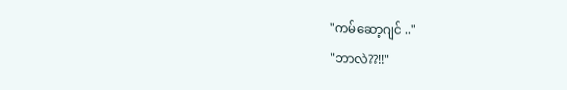"ကမ်ဆော့ဂျင် .."
"ဘာလဲ??!!"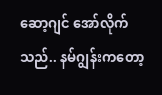ဆော့ဂျင် အော်လိုက်သည်.. နမ်ဂျွန်းကတော့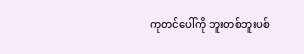ကုတင်ပေါ်ကို ဘူးတစ်ဘူးပစ်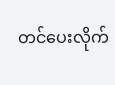တင်ပေးလိုက်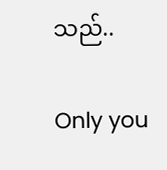သည်..

Only you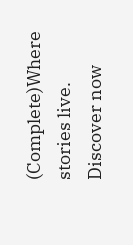(Complete)Where stories live. Discover now